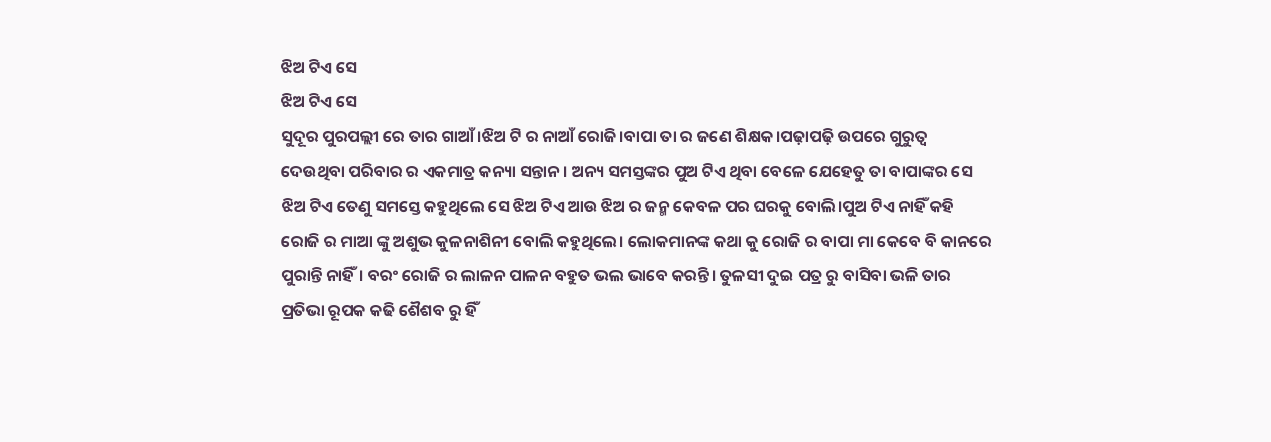ଝିଅ ଟିଏ ସେ
ଝିଅ ଟିଏ ସେ
ସୁଦୂର ପୁରପଲ୍ଲୀ ରେ ତାର ଗାଆଁ।ଝିଅ ଟି ର ନାଆଁ ରୋଜି।ବାପା ତା ର ଜଣେ ଶିକ୍ଷକ।ପଢ଼ାପଢ଼ି ଉପରେ ଗୁରୁତ୍ବ ଦେଉଥିବା ପରିବାର ର ଏକମାତ୍ର କନ୍ୟା ସନ୍ତାନ। ଅନ୍ୟ ସମସ୍ତଙ୍କର ପୁଅ ଟିଏ ଥିବା ବେଳେ ଯେହେତୁ ତା ବାପାଙ୍କର ସେ ଝିଅ ଟିଏ ତେଣୁ ସମସ୍ତେ କହୁଥିଲେ ସେ ଝିଅ ଟିଏ ଆଉ ଝିଅ ର ଜନ୍ମ କେବଳ ପର ଘରକୁ ବୋଲି।ପୁଅ ଟିଏ ନାହିଁ କହି ରୋଜି ର ମାଆ ଙ୍କୁ ଅଶୁଭ କୁଳନାଶିନୀ ବୋଲି କହୁଥିଲେ। ଲୋକମାନଙ୍କ କଥା କୁ ରୋଜି ର ବାପା ମା କେବେ ବି କାନରେ ପୁରାନ୍ତି ନାହିଁ। ବରଂ ରୋଜି ର ଲାଳନ ପାଳନ ବହୁତ ଭଲ ଭାବେ କରନ୍ତି। ତୁଳସୀ ଦୁଇ ପତ୍ର ରୁ ବାସିବା ଭଳି ତାର ପ୍ରତିଭା ରୂପକ କଢି ଶୈଶବ ରୁ ହିଁ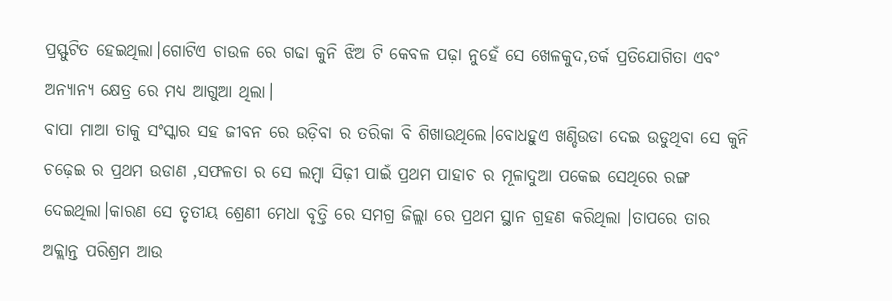ପ୍ରସ୍ଫୁଟିତ ହେଇଥିଲା।ଗୋଟିଏ ଚାଉଳ ରେ ଗଢା କୁନି ଝିଅ ଟି କେବଳ ପଢ଼ା ନୁହେଁ ସେ ଖେଳକୁଦ,ତର୍କ ପ୍ରତିଯୋଗିତା ଏବଂ ଅନ୍ୟାନ୍ୟ କ୍ଷେତ୍ର ରେ ମଧ୍ୟ ଆଗୁଆ ଥିଲା।
ବାପା ମାଆ ତାକୁ ସଂସ୍କାର ସହ ଜୀବନ ରେ ଉଡ଼ିବା ର ତରିକା ବି ଶିଖାଉଥିଲେ।ବୋଧହୁଏ ଖଣ୍ଡିଉଡା ଦେଇ ଉଡୁଥିବା ସେ କୁନି ଚଢ଼େଇ ର ପ୍ରଥମ ଉଡାଣ ,ସଫଳତା ର ସେ ଲମ୍ବା ସିଢ଼ୀ ପାଇଁ ପ୍ରଥମ ପାହାଚ ର ମୂଳାଦୁଆ ପକେଇ ସେଥିରେ ରଙ୍ଗ ଦେଇଥିଲା।କାରଣ ସେ ତୃତୀୟ ଶ୍ରେଣୀ ମେଧା ବୃତ୍ତି ରେ ସମଗ୍ର ଜିଲ୍ଲା ରେ ପ୍ରଥମ ସ୍ଥାନ ଗ୍ରହଣ କରିଥିଲା ।ତାପରେ ତାର ଅକ୍ଲାନ୍ତ ପରିଶ୍ରମ ଆଉ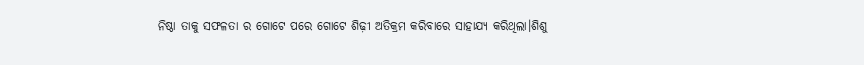ନିଷ୍ଠା ତାକୁ ସଫଳତା ର ଗୋଟେ ପରେ ଗୋଟେ ଶିଢ଼ୀ ଅତିକ୍ରମ କରିବାରେ ସାହାଯ୍ୟ କରିଥିଲା।ଶିଶୁ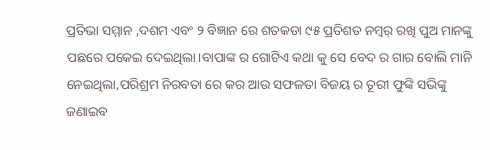ପ୍ରତିଭା ସମ୍ମାନ ,ଦଶମ ଏବଂ ୨ ବିଜ୍ଞାନ ରେ ଶତକଡା ୯୫ ପ୍ରତିଶତ ନମ୍ୱର୍ ରଖି ପୁଅ ମାନଙ୍କୁ ପଛରେ ପକେଇ ଦେଇଥିଲା।ବାପାଙ୍କ ର ଗୋଟିଏ କଥା କୁ ସେ ବେଦ ର ଗାର ବୋଲି ମାନି ନେଇଥିଲା,ପରିଶ୍ରମ ନିରବତା ରେ କର ଆଉ ସଫଳତା ବିଜୟ ର ତୂରୀ ଫୁଙ୍କି ସଭିଙ୍କୁ ଜଣାଇବ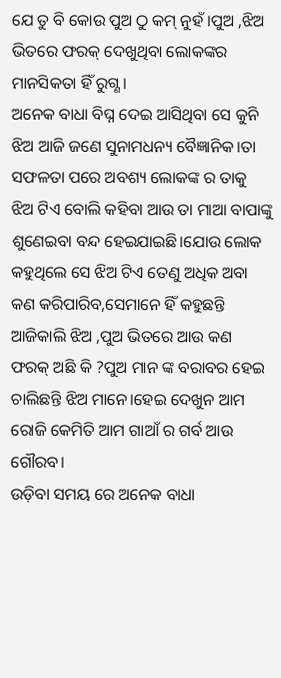ଯେ ତୁ ବି କୋଉ ପୁଅ ଠୁ କମ୍ ନୁହଁ ।ପୁଅ ,ଝିଅ ଭିତରେ ଫରକ୍ ଦେଖୁଥିବା ଲୋକଙ୍କର ମାନସିକତା ହିଁ ରୁଗ୍ଣ ।
ଅନେକ ବାଧା ବିଘ୍ନ ଦେଇ ଆସିଥିବା ସେ କୁନି ଝିଅ ଆଜି ଜଣେ ସୁନାମଧନ୍ୟ ବୈଜ୍ଞାନିକ।ତା ସଫଳତା ପରେ ଅବଶ୍ୟ ଲୋକଙ୍କ ର ତାକୁ ଝିଅ ଟିଏ ବୋଲି କହିବା ଆଉ ତା ମାଆ ବାପାଙ୍କୁ ଶୁଣେଇବା ବନ୍ଦ ହେଇଯାଇଛି।ଯୋଉ ଲୋକ କହୁଥିଲେ ସେ ଝିଅ ଟିଏ ତେଣୁ ଅଧିକ ଅବା କଣ କରିପାରିବ,ସେମାନେ ହିଁ କହୁଛନ୍ତି ଆଜିକାଲି ଝିଅ ,ପୁଅ ଭିତରେ ଆଉ କଣ ଫରକ୍ ଅଛି କି ?ପୁଅ ମାନ ଙ୍କ ବରାବର ହେଇ ଚାଲିଛନ୍ତି ଝିଅ ମାନେ।ହେଇ ଦେଖୁନ ଆମ ରୋଜି କେମିତି ଆମ ଗାଆଁ ର ଗର୍ବ ଆଉ ଗୌରବ।
ଉଡ଼ିବା ସମୟ ରେ ଅନେକ ବାଧା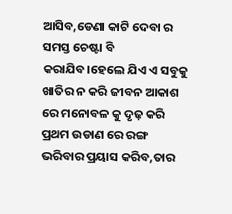ଆସିବ,ଡେଣା କାଟି ଦେବା ର ସମସ୍ତ ଚେଷ୍ଟା ବି କରାଯିବ।ହେଲେ ଯିଏ ଏ ସବୁକୁ ଖାତିର ନ କରି ଜୀବନ ଆକାଶ ରେ ମନୋବଳ କୁ ଦୃଢ଼ କରି ପ୍ରଥମ ଉଡାଣ ରେ ରଙ୍ଗ ଭରିବାର ପ୍ରୟାସ କରିବ,ତାର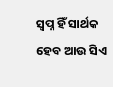ସ୍ବପ୍ନ ହିଁ ସାର୍ଥକ ହେବ ଆଉ ସିଏ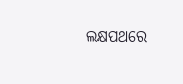ଲକ୍ଷପଥରେ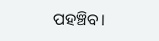ପହଞ୍ଚିବ।